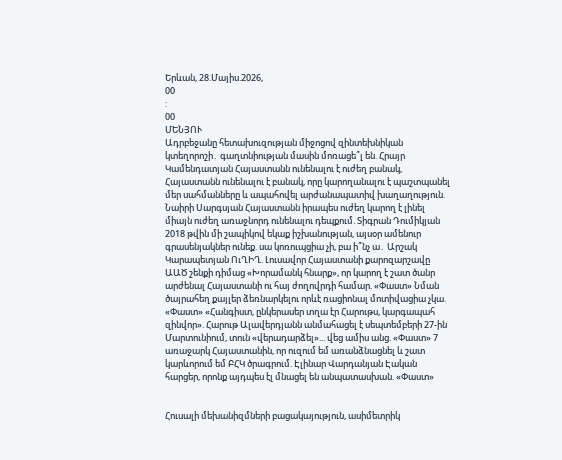Երևան, 28.Մայիս.2026,
00
:
00
ՄԵՆՅՈՒ
Ադրբեջանը հետախուզության միջոցով զինտեխնիկան կտեղորոշի․ գաղտնիության մասին մոռացե՞լ են. Հրայր Կամենդատյան Հայաստանն ունենալու է ուժեղ բանակ, Հայաստանն ունենալու է բանակ, որը կարողանալու է պաշտպանել մեր սահմանները և ապահովել արժանապատիվ խաղաղություն. Նաիրի Սարգսյան Հայաստանն իրապես ուժեղ կարող է լինել միայն ուժեղ առաջնորդ ունենալու դեպքում. Տիգրան Դումիկյան 2018 թվին մի շապիկով եկաք իշխանության, այսօր ամենուր գրասենյակներ ունեք. սա կոռուպցիա չի, բա ի՞նչ ա․ Արշակ Կարապետյան ՈւՂԻՂ. Լուսավոր Հայաստանի քարոզարշավը ԱԱԾ շենքի դիմաց «Խորամանկ հնարք», որ կարող է շատ ծանր արժենալ Հայաստանի ու հայ ժողովրդի համար. «Փաստ» Նման ծայրահեղ քայլեր ձեռնարկելու որևէ ռացիոնալ մոտիվացիա չկա. «Փաստ» «Հանգիստ, ընկերասեր տղա էր Հարութս, կարգապահ զինվոր». Հարութ Ալավերդյանն անմահացել է սեպտեմբերի 27-ին Մարտունիում, տուն «վերադարձել»... վեց ամիս անց. «Փաստ» 7 առաջարկ Հայաստանին, որ ուզում եմ առանձնացնել և շատ կարևորում եմ ԲՀԿ ծրագրում. Էլինար Վարդանյան Էական հարցեր, որոնք այդպես էլ մնացել են անպատասխան. «Փաստ»


Հուսալի մեխանիզմների բացակայություն, ասիմետրիկ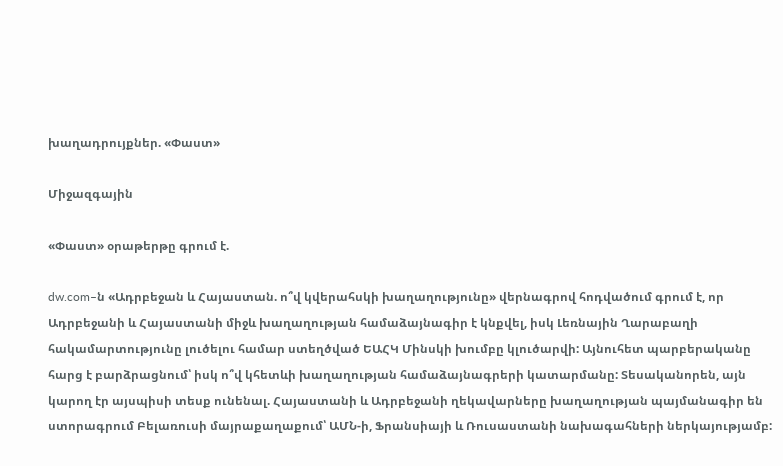խաղադրույքներ. «Փաստ»

Միջազգային

«Փաստ» օրաթերթը գրում է.

dw.com–ն «Ադրբեջան և Հայաստան. ո՞վ կվերահսկի խաղաղությունը» վերնագրով հոդվածում գրում է, որ Ադրբեջանի և Հայաստանի միջև խաղաղության համաձայնագիր է կնքվել, իսկ Լեռնային Ղարաբաղի հակամարտությունը լուծելու համար ստեղծված ԵԱՀԿ Մինսկի խումբը կլուծարվի: Այնուհետ պարբերականը հարց է բարձրացնում՝ իսկ ո՞վ կհետևի խաղաղության համաձայնագրերի կատարմանը: Տեսականորեն, այն կարող էր այսպիսի տեսք ունենալ. Հայաստանի և Ադրբեջանի ղեկավարները խաղաղության պայմանագիր են ստորագրում Բելառուսի մայրաքաղաքում՝ ԱՄՆ-ի, Ֆրանսիայի և Ռուսաստանի նախագահների ներկայությամբ: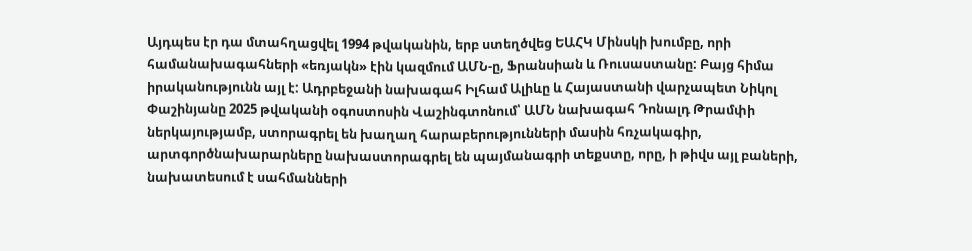Այդպես էր դա մտահղացվել 1994 թվականին, երբ ստեղծվեց ԵԱՀԿ Մինսկի խումբը, որի համանախագահների «եռյակն» էին կազմում ԱՄՆ-ը, Ֆրանսիան և Ռուսաստանը: Բայց հիմա իրականությունն այլ է: Ադրբեջանի նախագահ Իլհամ Ալիևը և Հայաստանի վարչապետ Նիկոլ Փաշինյանը 2025 թվականի օգոստոսին Վաշինգտոնում՝ ԱՄՆ նախագահ Դոնալդ Թրամփի ներկայությամբ, ստորագրել են խաղաղ հարաբերությունների մասին հռչակագիր, արտգործնախարարները նախաստորագրել են պայմանագրի տեքստը, որը, ի թիվս այլ բաների, նախատեսում է սահմանների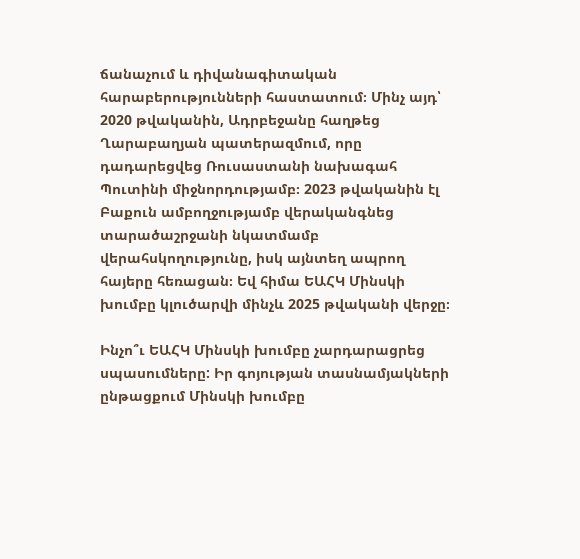ճանաչում և դիվանագիտական հարաբերությունների հաստատում։ Մինչ այդ՝ 2020 թվականին, Ադրբեջանը հաղթեց Ղարաբաղյան պատերազմում, որը դադարեցվեց Ռուսաստանի նախագահ Պուտինի միջնորդությամբ։ 2023 թվականին էլ Բաքուն ամբողջությամբ վերականգնեց տարածաշրջանի նկատմամբ վերահսկողությունը, իսկ այնտեղ ապրող հայերը հեռացան։ Եվ հիմա ԵԱՀԿ Մինսկի խումբը կլուծարվի մինչև 2025 թվականի վերջը։

Ինչո՞ւ ԵԱՀԿ Մինսկի խումբը չարդարացրեց սպասումները: Իր գոյության տասնամյակների ընթացքում Մինսկի խումբը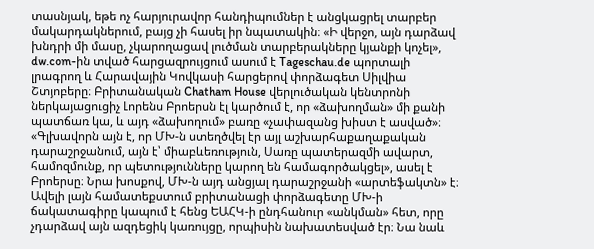տասնյակ, եթե ոչ հարյուրավոր հանդիպումներ է անցկացրել տարբեր մակարդակներում, բայց չի հասել իր նպատակին։ «Ի վերջո, այն դարձավ խնդրի մի մասը, չկարողացավ լուծման տարբերակները կյանքի կոչել», dw.com-ին տված հարցազրույցում ասում է Tageschau.de պորտալի լրագրող և Հարավային Կովկասի հարցերով փորձագետ Սիլվիա Շտյոբերը։ Բրիտանական Chatham House վերլուծական կենտրոնի ներկայացուցիչ Լորենս Բրոերսն էլ կարծում է, որ «ձախողման» մի քանի պատճառ կա, և այդ «ձախողում» բառը «չափազանց խիստ է ասված»։ «Գլխավորն այն է, որ ՄԽ-ն ստեղծվել էր այլ աշխարհաքաղաքական դարաշրջանում, այն է՝ միաբևեռություն, Սառը պատերազմի ավարտ, համոզմունք, որ պետությունները կարող են համագործակցել», ասել է Բրոերսը։ Նրա խոսքով, ՄԽ-ն այդ անցյալ դարաշրջանի «արտեֆակտն» է։ Ավելի լայն համատեքստում բրիտանացի փորձագետը ՄԽ-ի ճակատագիրը կապում է հենց ԵԱՀԿ-ի ընդհանուր «անկման» հետ, որը չդարձավ այն ազդեցիկ կառույցը, որպիսին նախատեսված էր։ Նա նաև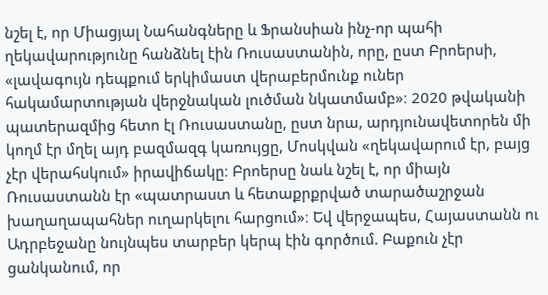նշել է, որ Միացյալ Նահանգները և Ֆրանսիան ինչ-որ պահի ղեկավարությունը հանձնել էին Ռուսաստանին, որը, ըստ Բրոերսի, «լավագույն դեպքում երկիմաստ վերաբերմունք ուներ հակամարտության վերջնական լուծման նկատմամբ»։ 2020 թվականի պատերազմից հետո էլ Ռուսաստանը, ըստ նրա, արդյունավետորեն մի կողմ էր մղել այդ բազմազգ կառույցը, Մոսկվան «ղեկավարում էր, բայց չէր վերահսկում» իրավիճակը։ Բրոերսը նաև նշել է, որ միայն Ռուսաստանն էր «պատրաստ և հետաքրքրված տարածաշրջան խաղաղապահներ ուղարկելու հարցում»։ Եվ վերջապես, Հայաստանն ու Ադրբեջանը նույնպես տարբեր կերպ էին գործում. Բաքուն չէր ցանկանում, որ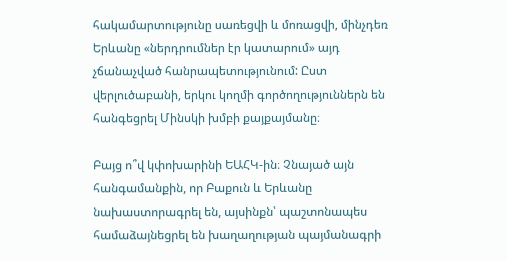հակամարտությունը սառեցվի և մոռացվի, մինչդեռ Երևանը «ներդրումներ էր կատարում» այդ չճանաչված հանրապետությունում: Ըստ վերլուծաբանի, երկու կողմի գործողություններն են հանգեցրել Մինսկի խմբի քայքայմանը։

Բայց ո՞վ կփոխարինի ԵԱՀԿ-ին։ Չնայած այն հանգամանքին, որ Բաքուն և Երևանը նախաստորագրել են, այսինքն՝ պաշտոնապես համաձայնեցրել են խաղաղության պայմանագրի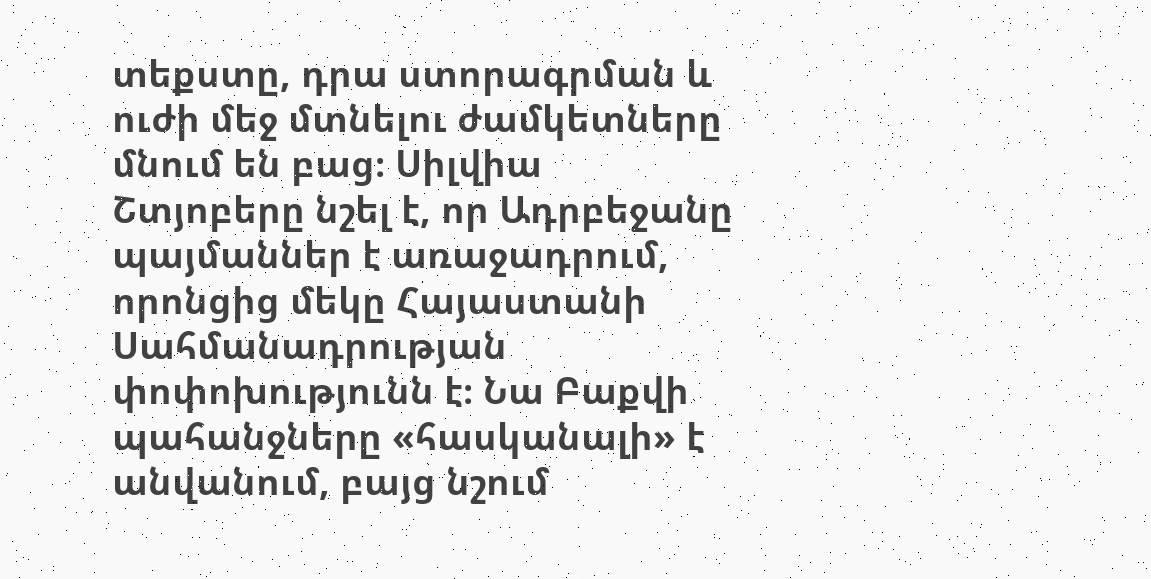տեքստը, դրա ստորագրման և ուժի մեջ մտնելու ժամկետները մնում են բաց։ Սիլվիա Շտյոբերը նշել է, որ Ադրբեջանը պայմաններ է առաջադրում, որոնցից մեկը Հայաստանի Սահմանադրության փոփոխությունն է։ Նա Բաքվի պահանջները «հասկանալի» է անվանում, բայց նշում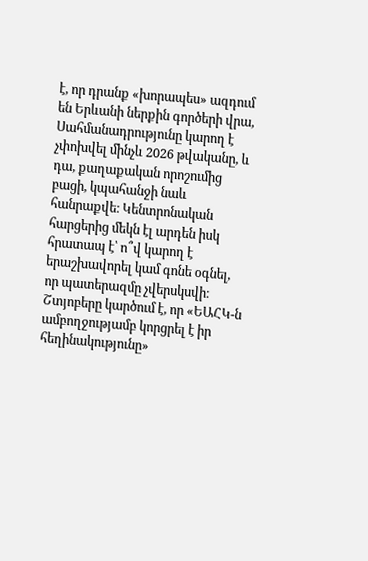է, որ դրանք «խորապես» ազդում են Երևանի ներքին գործերի վրա, Սահմանադրությունը կարող է չփոխվել մինչև 2026 թվականը, և դա, քաղաքական որոշումից բացի, կպահանջի նաև հանրաքվե։ Կենտրոնական հարցերից մեկն էլ արդեն իսկ հրատապ է՝ ո՞վ կարող է երաշխավորել կամ գոնե օգնել, որ պատերազմը չվերսկսվի։ Շտյոբերը կարծում է, որ «ԵԱՀԿ-ն ամբողջությամբ կորցրել է իր հեղինակությունը»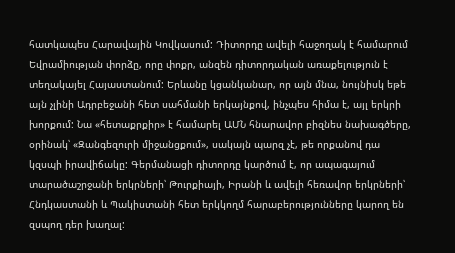հատկապես Հարավային Կովկասում: Դիտորդը ավելի հաջողակ է համարում Եվրամիության փորձը, որը փոքր, անզեն դիտորդական առաքելություն է տեղակայել Հայաստանում: Երևանը կցանկանար, որ այն մնա, նույնիսկ եթե այն չլինի Ադրբեջանի հետ սահմանի երկայնքով, ինչպես հիմա է, այլ երկրի խորքում: Նա «հետաքրքիր» է համարել ԱՄՆ հնարավոր բիզնես նախագծերը, օրինակ՝ «Զանգեզուրի միջանցքում», սակայն պարզ չէ, թե որքանով դա կզսպի իրավիճակը: Գերմանացի դիտորդը կարծում է, որ ապագայում տարածաշրջանի երկրների՝ Թուրքիայի, Իրանի և ավելի հեռավոր երկրների՝ Հնդկաստանի և Պակիստանի հետ երկկողմ հարաբերությունները կարող են զսպող դեր խաղալ: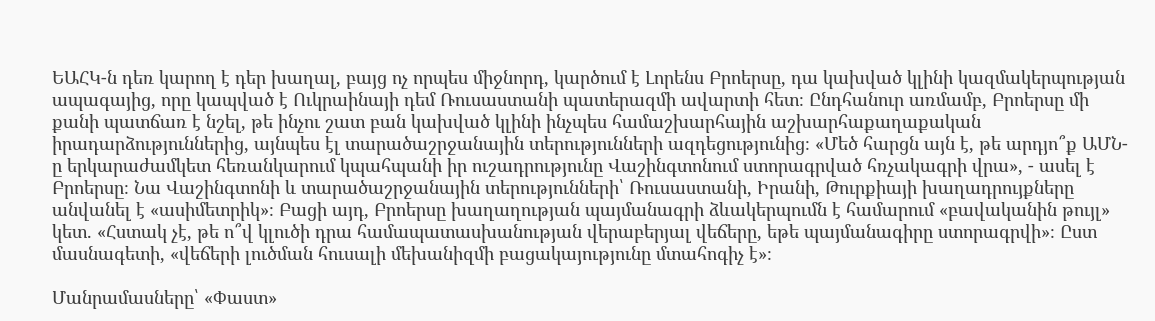ԵԱՀԿ-ն դեռ կարող է դեր խաղալ, բայց ոչ որպես միջնորդ, կարծում է Լորենս Բրոերսը, դա կախված կլինի կազմակերպության ապագայից, որը կապված է Ուկրաինայի դեմ Ռուսաստանի պատերազմի ավարտի հետ։ Ընդհանուր առմամբ, Բրոերսը մի քանի պատճառ է նշել, թե ինչու շատ բան կախված կլինի ինչպես համաշխարհային աշխարհաքաղաքական իրադարձություններից, այնպես էլ տարածաշրջանային տերությունների ազդեցությունից։ «Մեծ հարցն այն է, թե արդյո՞ք ԱՄՆ-ը երկարաժամկետ հեռանկարում կպահպանի իր ուշադրությունը Վաշինգտոնում ստորագրված հռչակագրի վրա», - ասել է Բրոերսը։ Նա Վաշինգտոնի և տարածաշրջանային տերությունների՝ Ռուսաստանի, Իրանի, Թուրքիայի խաղադրույքները անվանել է «ասիմետրիկ»։ Բացի այդ, Բրոերսը խաղաղության պայմանագրի ձևակերպումն է համարում «բավականին թույլ» կետ. «Հստակ չէ, թե ո՞վ կլուծի դրա համապատասխանության վերաբերյալ վեճերը, եթե պայմանագիրը ստորագրվի»։ Ըստ մասնագետի, «վեճերի լուծման հուսալի մեխանիզմի բացակայությունը մտահոգիչ է»։

Մանրամասները՝ «Փաստ»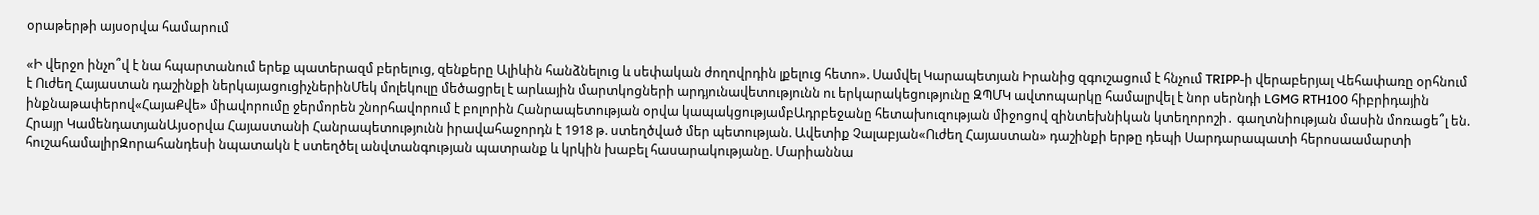օրաթերթի այսօրվա համարում

«Ի վերջո ինչո՞վ է նա հպարտանում երեք պատերազմ բերելուց, զենքերը Ալիևին հանձնելուց և սեփական ժողովրդին լքելուց հետո». Սամվել Կարապետյան Իրանից զգուշացում է հնչում TRIPP-ի վերաբերյալ Վեհափառը օրհնում է Ուժեղ Հայաստան դաշինքի ներկայացուցիչներինՄեկ մոլեկուլը մեծացրել է արևային մարտկոցների արդյունավետությունն ու երկարակեցությունը ԶՊՄԿ ավտոպարկը համալրվել է նոր սերնդի LGMG RTH100 հիբրիդային ինքնաթափերով«ՀայաՔվե» միավորումը ջերմորեն շնորհավորում է բոլորին Հանրապետության օրվա կապակցությամբԱդրբեջանը հետախուզության միջոցով զինտեխնիկան կտեղորոշի․ գաղտնիության մասին մոռացե՞լ են. Հրայր ԿամենդատյանԱյսօրվա Հայաստանի Հանրապետությունն իրավահաջորդն է 1918 թ. ստեղծված մեր պետության. Ավետիք Չալաբյան«Ուժեղ Հայաստան» դաշինքի երթը դեպի Սարդարապատի հերոսաամարտի հուշահամալիրԶորահանդեսի նպատակն է ստեղծել անվտանգության պատրանք և կրկին խաբել հասարակությանը. Մարիաննա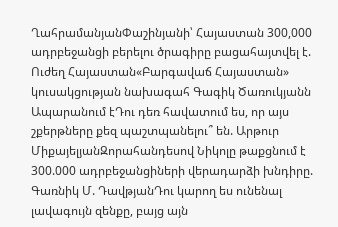ՂահրամանյանՓաշինյանի՝ Հայաստան 300,000 ադրբեջանցի բերելու ծրագիրը բացահայտվել է. Ուժեղ Հայաստան«Բարգավաճ Հայաստան» կուսակցության նախագահ Գագիկ Ծառուկյանն Ապարանում էԴու դեռ հավատում ես, որ այս շքերթները քեզ պաշտպանելու՞ են. Արթուր ՄիքայելյանԶորահանդեսով Նիկոլը թաքցնում է 300.000 ադրբեջանցիների վերադարձի խնդիրը. Գառնիկ Մ. ԴավթյանԴու կարող ես ունենալ լավագույն զենքը, բայց այն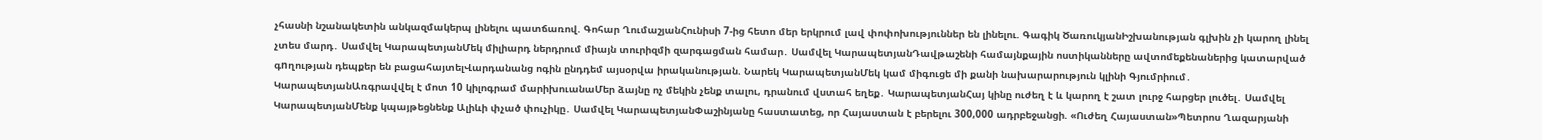չհասնի նշանակետին անկազմակերպ լինելու պատճառով. Գոհար ՂումաշյանՀունիսի 7-ից հետո մեր երկրում լավ փոփոխություններ են լինելու. Գագիկ ԾառուկյանԻշխանության գլխին չի կարող լինել չտես մարդ․ Սամվել ԿարապետյանՄեկ միլիարդ ներդրում միայն տուրիզմի զարգացման համար․ Սամվել ԿարապետյանԴավթաշենի համայնքային ոստիկանները ավտոմեքենաներից կատարված գnղության դեպքեր են բացահայտելՎարդանանց ոգին ընդդեմ այսօրվա իրականության. Նարեկ ԿարապետյանՄեկ կամ միգուցե մի քանի նախարարություն կլինի Գյումրիում․ ԿարապետյանԱռգրավվել է մոտ 10 կիլոգրամ մարիխուանաՄեր ձայնը ոչ մեկին չենք տալու, դրանում վստահ եղեք․ ԿարապետյանՀայ կինը ուժեղ է և կարող է շատ լուրջ հարցեր լուծել․ Սամվել ԿարապետյանՄենք կպայթեցնենք Ալիևի փչած փուչիկը․ Սամվել ԿարապետյանՓաշինյանը հաստատեց, որ Հայաստան է բերելու 300,000 ադրբեջանցի. «Ուժեղ Հայաստան»Պետրոս Ղազարյանի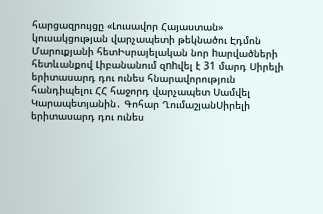հարցազրույցը «Լուսավոր Հայաստան» կուսակցության վարչապետի թեկնածու Էդմոն Մարուքյանի հետԻսրայելական նոր hարվածների հետևանքով Լիբանանում զnhվել է 31 մարդ Սիրելի երիտասարդ դու ունես հնարավորություն հանդիպելու ՀՀ հաջորդ վարչապետ Սամվել Կարապետյանին․ Գոհար ՂումաշյանՍիրելի երիտասարդ դու ունես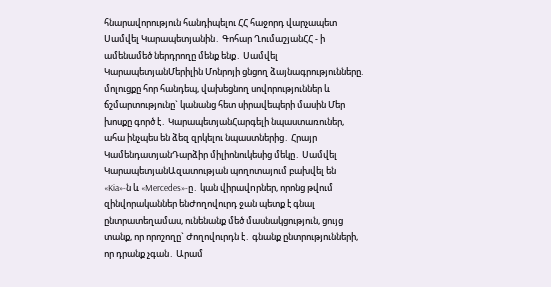հնարավորություն հանդիպելու ՀՀ հաջորդ վարչապետ Սամվել Կարապետյանին․ Գոհար ՂումաշյանՀՀ - ի ամենամեծ ներդրողը մենք ենք․ Սամվել ԿարապետյանՄերիլին Մոնրոյի ցնցող ձայնագրությունները. մոլուցքը հոր հանդեպ, վախեցնող սովորություններ և ճշմարտությունը` կանանց հետ սիրավեպերի մասին Մեր խոսքը գործ է․ ԿարապետյանՀարգելի նպաստառուներ, ահա ինչպես են ձեզ զրկելու նպաստներից․ Հրայր ԿամենդատյանԴարձիր միլիոնուկեսից մեկը․ Սամվել ԿարապետյանԱզատության պողոտայում բախվել են «Kia»-ն և «Mercedes»-ը․ կան վիրավnրներ, որոնց թվում զինվորականներ ենԺողովուրդ ջան պետք է գնալ ընտրատեղամաս, ունենանք մեծ մասնակցություն, ցույց տանք, որ որոշողը` Ժողովուրդն է․ գնանք ընտրությունների, որ դրանք չգան․ Արամ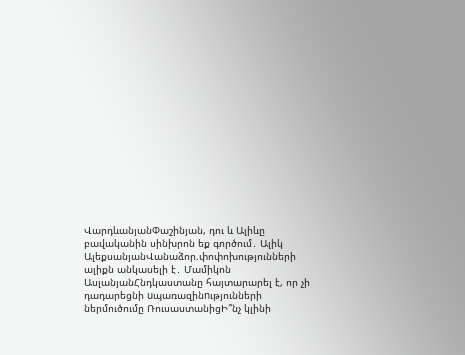ՎարդևանյանՓաշինյան, դու և Ալիևը բավականին սինխրոն եք գործում․ Ալիկ ԱլեքսանյանՎանաձոր.փոփոխությունների ալիքն անկասելի է․ Մամիկոն ԱսլանյանՀնդկաստանը հայտարարել է, որ չի դադարեցնի uպառազինnւթյունների ներմուծումը ՌուսաստանիցԻ՞նչ կլինի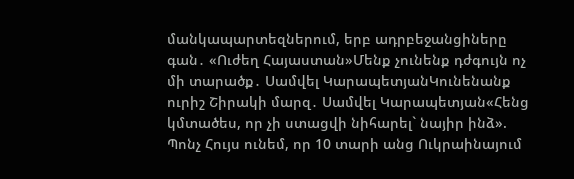մանկապարտեզներում, երբ ադրբեջանցիները գան․ «Ուժեղ Հայաստան»Մենք չունենք դժգույն ոչ մի տարածք․ Սամվել ԿարապետյանԿունենանք ուրիշ Շիրակի մարզ․ Սամվել Կարապետյան«Հենց կմտածես, որ չի ստացվի նիհարել` նայիր ինձ». Պոնչ Հույս ունեմ, որ 10 տարի անց Ուկրաինայում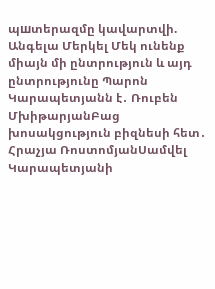պшտերազմը կավարտվի. Անգելա Մերկել Մեկ ունենք միայն մի ընտրություն և այդ ընտրությունը Պարոն Կարապետյանն է․ Ռուբեն ՄխիթարյանԲաց խոսակցություն բիզնեսի հետ․ Հրաչյա ՌոստոմյանՍամվել Կարապետյանի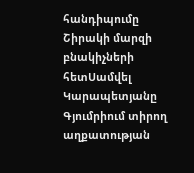հանդիպումը Շիրակի մարզի բնակիչների հետՍամվել Կարապետյանը Գյումրիում տիրող աղքատության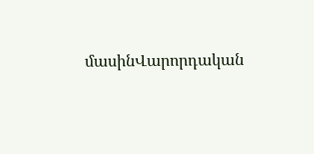մասինՎարորդական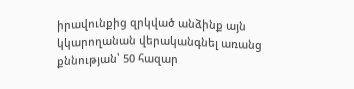իրավունքից զրկված անձինք այն կկարողանան վերականգնել առանց քննության՝ 50 հազար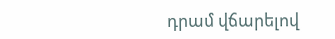դրամ վճարելով